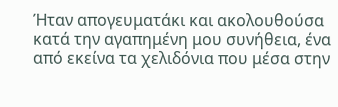Ήταν απογευματάκι και ακολουθούσα κατά την αγαπημένη μου συνήθεια, ένα από εκείνα τα χελιδόνια που μέσα στην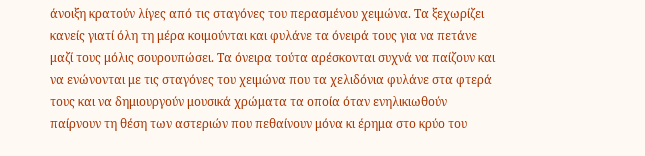άνοιξη κρατούν λίγες από τις σταγόνες του περασμένου χειμώνα. Τα ξεχωρίζει κανείς γιατί όλη τη μέρα κοιμούνται και φυλάνε τα όνειρά τους για να πετάνε μαζί τους μόλις σουρουπώσει. Τα όνειρα τούτα αρέσκονται συχνά να παίζουν και να ενώνονται με τις σταγόνες του χειμώνα που τα χελιδόνια φυλάνε στα φτερά τους και να δημιουργούν μουσικά χρώματα τα οποία όταν ενηλικιωθούν παίρνουν τη θέση των αστεριών που πεθαίνουν μόνα κι έρημα στο κρύο του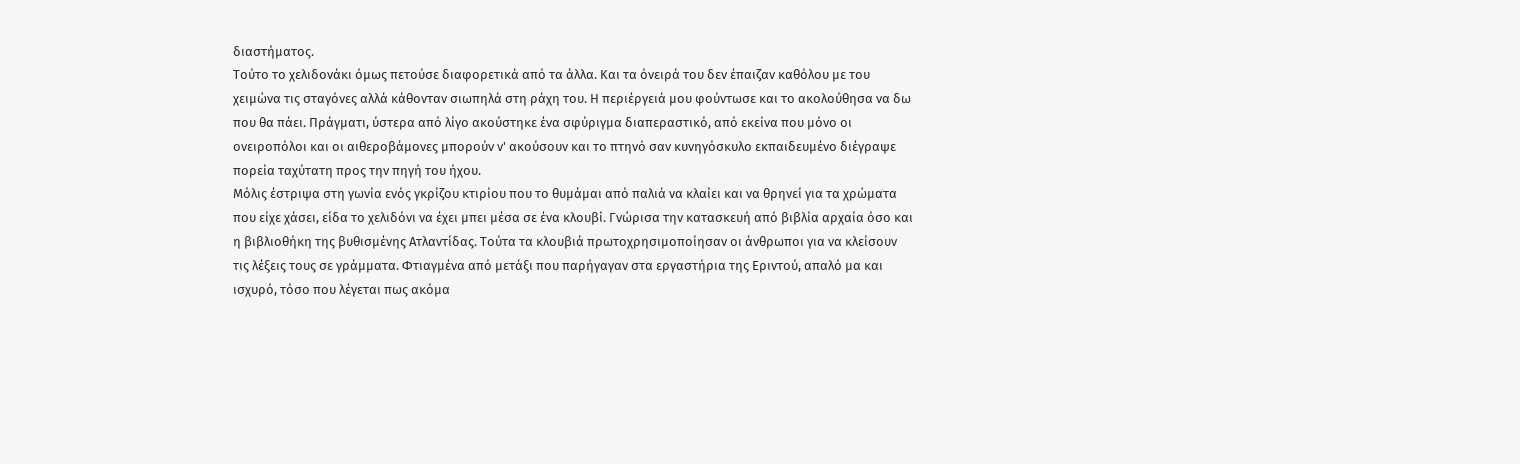διαστήματος.
Τούτο το χελιδονάκι όμως πετούσε διαφορετικά από τα άλλα. Και τα όνειρά του δεν έπαιζαν καθόλου με του χειμώνα τις σταγόνες αλλά κάθονταν σιωπηλά στη ράχη του. Η περιέργειά μου φούντωσε και το ακολούθησα να δω που θα πάει. Πράγματι, ύστερα από λίγο ακούστηκε ένα σφύριγμα διαπεραστικό, από εκείνα που μόνο οι ονειροπόλοι και οι αιθεροβάμονες μπορούν ν' ακούσουν και το πτηνό σαν κυνηγόσκυλο εκπαιδευμένο διέγραψε πορεία ταχύτατη προς την πηγή του ήχου.
Μόλις έστριψα στη γωνία ενός γκρίζου κτιρίου που το θυμάμαι από παλιά να κλαίει και να θρηνεί για τα χρώματα που είχε χάσει, είδα το χελιδόνι να έχει μπει μέσα σε ένα κλουβί. Γνώρισα την κατασκευή από βιβλία αρχαία όσο και η βιβλιοθήκη της βυθισμένης Ατλαντίδας. Τούτα τα κλουβιά πρωτοχρησιμοποίησαν οι άνθρωποι για να κλείσουν τις λέξεις τους σε γράμματα. Φτιαγμένα από μετάξι που παρήγαγαν στα εργαστήρια της Εριντού, απαλό μα και ισχυρό, τόσο που λέγεται πως ακόμα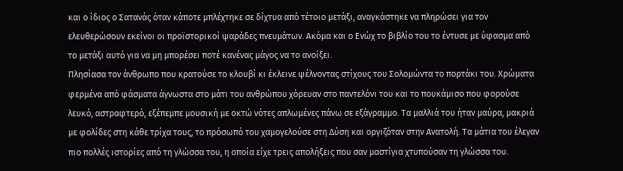και ο ίδιος ο Σατανάς όταν κάποτε μπλέχτηκε σε δίχτυα από τέτοιο μετάξι, αναγκάστηκε να πληρώσει για τον ελευθερώσουν εκείνοι οι προϊστορικοί ψαράδες πνευμάτων. Ακόμα και ο Ενώχ το βιβλίο του το έντυσε με ύφασμα από το μετάξι αυτό για να μη μπορέσει ποτέ κανένας μάγος να το ανοίξει.
Πλησίασα τον άνθρωπο που κρατούσε το κλουβί κι έκλεινε ψέλνοντας στίχους του Σολομώντα το πορτάκι του. Χρώματα φερμένα από φάσματα άγνωστα στο μάτι του ανθρώπου χόρευαν στο παντελόνι του και το πουκάμισο που φορούσε λευκό, αστραφτερό, εξέπεμπε μουσική με οκτώ νότες απλωμένες πάνω σε εξάγραμμο. Τα μαλλιά του ήταν μαύρα, μακριά με φολίδες στη κάθε τρίχα τους, το πρόσωπό του χαμογελούσε στη Δύση και οργιζόταν στην Ανατολή. Τα μάτια του έλεγαν πιο πολλές ιστορίες από τη γλώσσα του, η οποία είχε τρεις απολήξεις που σαν μαστίγια χτυπούσαν τη γλώσσα του.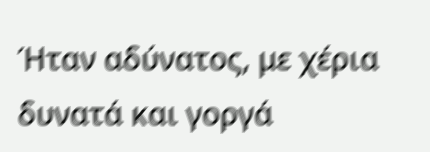Ήταν αδύνατος, με χέρια δυνατά και γοργά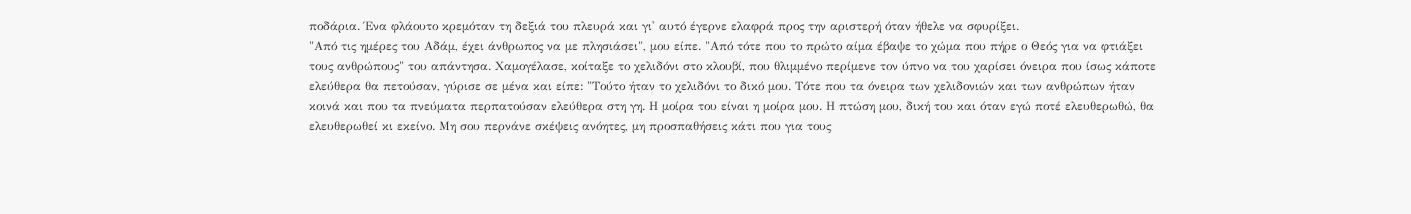ποδάρια. Ένα φλάουτο κρεμόταν τη δεξιά του πλευρά και γι' αυτό έγερνε ελαφρά προς την αριστερή όταν ήθελε να σφυρίξει.
"Από τις ημέρες του Αδάμ, έχει άνθρωπος να με πλησιάσει", μου είπε. "Από τότε που το πρώτο αίμα έβαψε το χώμα που πήρε ο Θεός για να φτιάξει τους ανθρώπους" του απάντησα. Χαμογέλασε, κοίταξε το χελιδόνι στο κλουβί, που θλιμμένο περίμενε τον ύπνο να του χαρίσει όνειρα που ίσως κάποτε ελεύθερα θα πετούσαν, γύρισε σε μένα και είπε: "Τούτο ήταν το χελιδόνι το δικό μου. Τότε που τα όνειρα των χελιδονιών και των ανθρώπων ήταν κοινά και που τα πνεύματα περπατούσαν ελεύθερα στη γη. Η μοίρα του είναι η μοίρα μου. Η πτώση μου, δική του και όταν εγώ ποτέ ελευθερωθώ, θα ελευθερωθεί κι εκείνο. Μη σου περνάνε σκέψεις ανόητες, μη προσπαθήσεις κάτι που για τους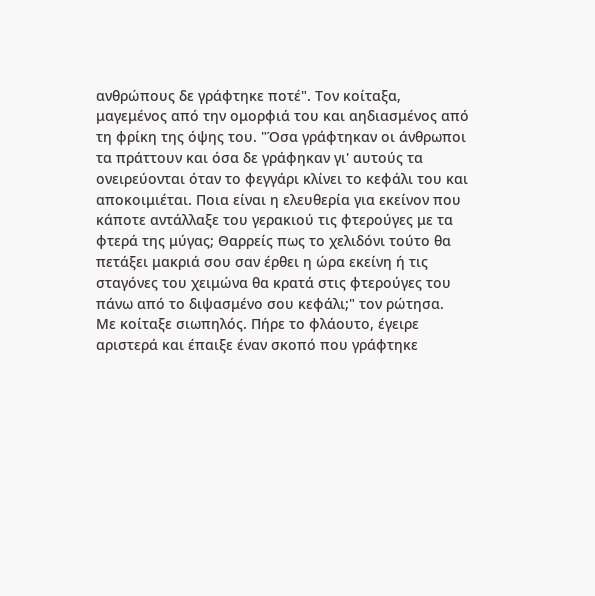ανθρώπους δε γράφτηκε ποτέ". Τον κοίταξα, μαγεμένος από την ομορφιά του και αηδιασμένος από τη φρίκη της όψης του. "Όσα γράφτηκαν οι άνθρωποι τα πράττουν και όσα δε γράφηκαν γι' αυτούς τα ονειρεύονται όταν το φεγγάρι κλίνει το κεφάλι του και αποκοιμιέται. Ποια είναι η ελευθερία για εκείνον που κάποτε αντάλλαξε του γερακιού τις φτερούγες με τα φτερά της μύγας; Θαρρείς πως το χελιδόνι τούτο θα πετάξει μακριά σου σαν έρθει η ώρα εκείνη ή τις σταγόνες του χειμώνα θα κρατά στις φτερούγες του πάνω από το διψασμένο σου κεφάλι;" τον ρώτησα.
Με κοίταξε σιωπηλός. Πήρε το φλάουτο, έγειρε αριστερά και έπαιξε έναν σκοπό που γράφτηκε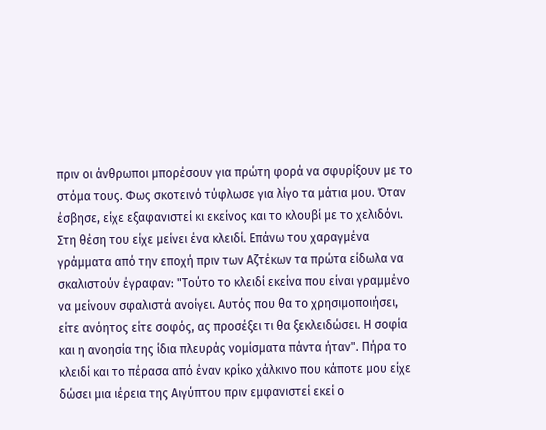πριν οι άνθρωποι μπορέσουν για πρώτη φορά να σφυρίξουν με το στόμα τους. Φως σκοτεινό τύφλωσε για λίγο τα μάτια μου. Όταν έσβησε, είχε εξαφανιστεί κι εκείνος και το κλουβί με το χελιδόνι. Στη θέση του είχε μείνει ένα κλειδί. Επάνω του χαραγμένα γράμματα από την εποχή πριν των Αζτέκων τα πρώτα είδωλα να σκαλιστούν έγραφαν: "Τούτο το κλειδί εκείνα που είναι γραμμένο να μείνουν σφαλιστά ανοίγει. Αυτός που θα το χρησιμοποιήσει, είτε ανόητος είτε σοφός, ας προσέξει τι θα ξεκλειδώσει. Η σοφία και η ανοησία της ίδια πλευράς νομίσματα πάντα ήταν". Πήρα το κλειδί και το πέρασα από έναν κρίκο χάλκινο που κάποτε μου είχε δώσει μια ιέρεια της Αιγύπτου πριν εμφανιστεί εκεί ο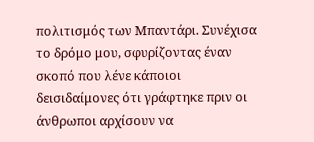πολιτισμός των Μπαντάρι. Συνέχισα το δρόμο μου, σφυρίζοντας έναν σκοπό που λένε κάποιοι δεισιδαίμονες ότι γράφτηκε πριν οι άνθρωποι αρχίσουν να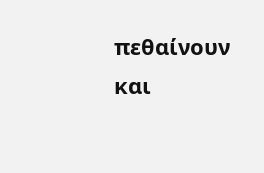πεθαίνουν και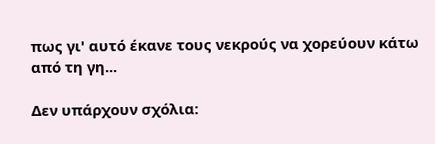πως γι' αυτό έκανε τους νεκρούς να χορεύουν κάτω από τη γη...

Δεν υπάρχουν σχόλια: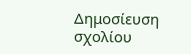Δημοσίευση σχολίου